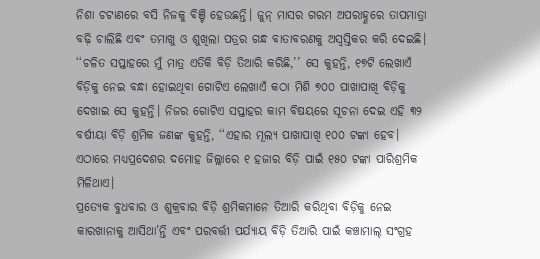ନିଶା ଚଟାଣରେ ବସି ନିଜକୁ ବିଞ୍ଚି ହେଉଛନ୍ତି। ଜୁନ୍ ମାସର ଗରମ ଅପରାହ୍ଣରେ ତାପମାତ୍ରା ବଢ଼ି ଚାଲିଛି ଏବଂ ତମାଖୁ ଓ ଶୁଖିଲା ପତ୍ରର ଗନ୍ଧ ବାତାବରଣକୁ ଅସ୍ୱସ୍ତିକର କରି ଦେଇଛି। ‘‘ଚଳିତ ସପ୍ତାହରେ ମୁଁ ମାତ୍ର ଏତିକି ବିଡ଼ି ତିଆରି କରିଛି,’’ ସେ କୁହନ୍ତି, ୧୭ଟି ଲେଖାଏଁ ବିଡ଼ିକୁ ନେଇ ବନ୍ଧା ହୋଇଥିବା ଗୋଟିଏ ଲେଖାଏଁ କଠା ମିଶି ୭୦୦ ପାଖାପାଖି ବିଡ଼ିକୁ ଦେଖାଇ ସେ କୁହନ୍ତି। ନିଜର ଗୋଟିଏ ସପ୍ତାହର କାମ ବିଷୟରେ ସୂଚନା ଦେଇ ଏହି ୩୨ ବର୍ଷୀୟା ବିଡ଼ି ଶ୍ରମିକ ଜଣଙ୍କ କୁହନ୍ତି, ‘‘ଏହାର ମୂଲ୍ୟ ପାଖାପାଖି ୧୦୦ ଟଙ୍କା ହେବ। ଏଠାରେ ମଧ୍ୟପ୍ରଦେଶର ଦମୋହ ଜିଲ୍ଲାରେ ୧ ହଜାର ବିଡ଼ି ପାଇଁ ୧୫୦ ଟଙ୍କା ପାରିଶ୍ରମିକ ମିଳିଥାଏ।
ପ୍ରତ୍ୟେକ ବୁଧବାର ଓ ଶୁକ୍ରବାର ବିଡ଼ି ଶ୍ରମିକମାନେ ତିଆରି କରିଥିବା ବିଡ଼ିକୁ ନେଇ କାରଖାନାକୁ ଆସିଥା’ନ୍ତି ଏବଂ ପରବର୍ତ୍ତୀ ପର୍ଯ୍ୟାୟ ବିଡ଼ି ତିଆରି ପାଇଁ କଞ୍ଚାମାଲ୍ ସଂଗ୍ରହ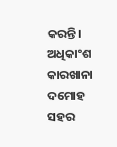କରନ୍ତି। ଅଧିକାଂଶ କାରଖାନା ଦମୋହ ସହର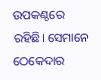ଉପକଣ୍ଠରେ ରହିଛି। ସେମାନେ ଠେକେଦାର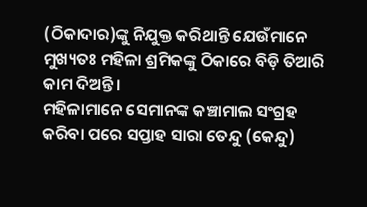(ଠିକାଦାର)ଙ୍କୁ ନିଯୁକ୍ତ କରିଥାନ୍ତି ଯେଉଁମାନେ ମୁଖ୍ୟତଃ ମହିଳା ଶ୍ରମିକଙ୍କୁ ଠିକାରେ ବିଡ଼ି ତିଆରି କାମ ଦିଅନ୍ତି।
ମହିଳାମାନେ ସେମାନଙ୍କ କଞ୍ଚାମାଲ ସଂଗ୍ରହ କରିବା ପରେ ସପ୍ତାହ ସାରା ତେନ୍ଦୁ (କେନ୍ଦୁ)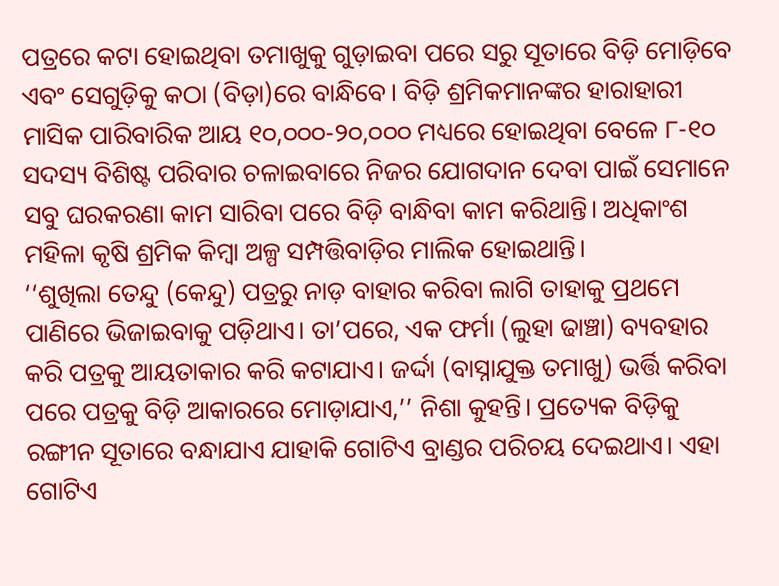ପତ୍ରରେ କଟା ହୋଇଥିବା ତମାଖୁକୁ ଗୁଡ଼ାଇବା ପରେ ସରୁ ସୂତାରେ ବିଡ଼ି ମୋଡ଼ିବେ ଏବଂ ସେଗୁଡ଼ିକୁ କଠା (ବିଡ଼ା)ରେ ବାନ୍ଧିବେ। ବିଡ଼ି ଶ୍ରମିକମାନଙ୍କର ହାରାହାରୀ ମାସିକ ପାରିବାରିକ ଆୟ ୧୦,୦୦୦-୨୦,୦୦୦ ମଧ୍ୟରେ ହୋଇଥିବା ବେଳେ ୮-୧୦ ସଦସ୍ୟ ବିଶିଷ୍ଟ ପରିବାର ଚଳାଇବାରେ ନିଜର ଯୋଗଦାନ ଦେବା ପାଇଁ ସେମାନେ ସବୁ ଘରକରଣା କାମ ସାରିବା ପରେ ବିଡ଼ି ବାନ୍ଧିବା କାମ କରିଥାନ୍ତି। ଅଧିକାଂଶ ମହିଳା କୃଷି ଶ୍ରମିକ କିମ୍ବା ଅଳ୍ପ ସମ୍ପତ୍ତିବାଡ଼ିର ମାଲିକ ହୋଇଥାନ୍ତି।
‘‘ଶୁଖିଲା ତେନ୍ଦୁ (କେନ୍ଦୁ) ପତ୍ରରୁ ନାଡ଼ ବାହାର କରିବା ଲାଗି ତାହାକୁ ପ୍ରଥମେ ପାଣିରେ ଭିଜାଇବାକୁ ପଡ଼ିଥାଏ। ତା’ପରେ, ଏକ ଫର୍ମା (ଲୁହା ଢାଞ୍ଚା) ବ୍ୟବହାର କରି ପତ୍ରକୁ ଆୟତାକାର କରି କଟାଯାଏ। ଜର୍ଦ୍ଦା (ବାସ୍ନାଯୁକ୍ତ ତମାଖୁ) ଭର୍ତ୍ତି କରିବା ପରେ ପତ୍ରକୁ ବିଡ଼ି ଆକାରରେ ମୋଡ଼ାଯାଏ,’’ ନିଶା କୁହନ୍ତି। ପ୍ରତ୍ୟେକ ବିଡ଼ିକୁ ରଙ୍ଗୀନ ସୂତାରେ ବନ୍ଧାଯାଏ ଯାହାକି ଗୋଟିଏ ବ୍ରାଣ୍ଡର ପରିଚୟ ଦେଇଥାଏ। ଏହା ଗୋଟିଏ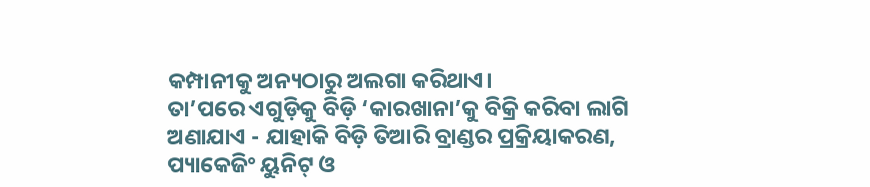କମ୍ପାନୀକୁ ଅନ୍ୟଠାରୁ ଅଲଗା କରିଥାଏ।
ତା’ପରେ ଏଗୁଡ଼ିକୁ ବିଡ଼ି ‘କାରଖାନା’କୁ ବିକ୍ରି କରିବା ଲାଗି ଅଣାଯାଏ - ଯାହାକି ବିଡ଼ି ତିଆରି ବ୍ରାଣ୍ଡର ପ୍ରକ୍ରିୟାକରଣ, ପ୍ୟାକେଜିଂ ୟୁନିଟ୍ ଓ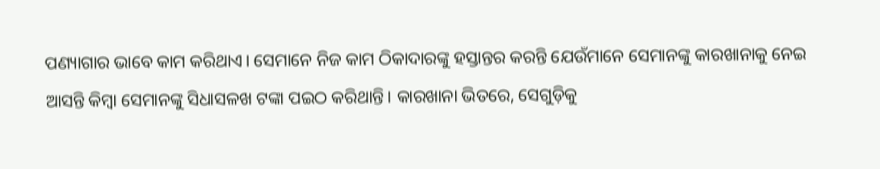ପଣ୍ୟାଗାର ଭାବେ କାମ କରିଥାଏ। ସେମାନେ ନିଜ କାମ ଠିକାଦାରଙ୍କୁ ହସ୍ତାନ୍ତର କରନ୍ତି ଯେଉଁମାନେ ସେମାନଙ୍କୁ କାରଖାନାକୁ ନେଇ ଆସନ୍ତି କିମ୍ବା ସେମାନଙ୍କୁ ସିଧାସଳଖ ଟଙ୍କା ପଇଠ କରିଥାନ୍ତି। କାରଖାନା ଭିତରେ, ସେଗୁଡ଼ିକୁ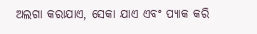ଅଲଗା କରାଯାଏ, ସେକା ଯାଏ ଏବଂ ପ୍ୟାକ କରି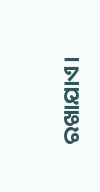ରଖାଯାଏ।